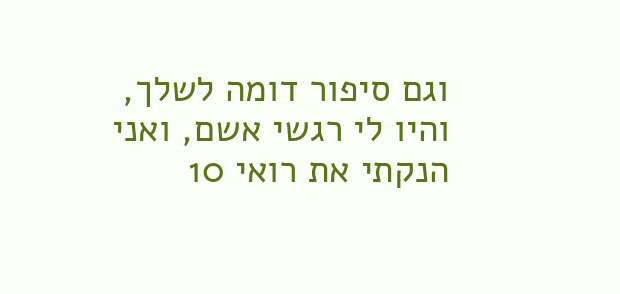וגם סיפור דומה לשלך, והיו לי רגשי אשם, ואני הנקתי את רואי 10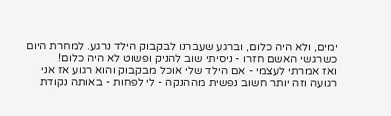ימים, ולא היה כלום, וברגע שעברנו לבקבוק הילד נרגע. למחרת היום כשרגשי האשם חזרו - ניסיתי שוב להניק ופשוט לא היה כלום!
ואז אמרתי לעצמי - אם הילד שלי אוכל מבקבוק והוא רגוע אז אני רגועה וזה יותר חשוב נפשית מההנקה - לי לפחות - באותה נקודת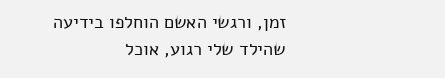זמן, ורגשי האשם הוחלפו בידיעה שהילד שלי רגוע, אוכל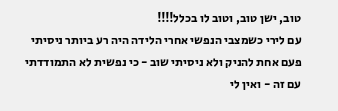טוב, ישן טוב, וטוב לו בכלל!!!!
עם לירי כשמצבי הנפשי אחרי הלידה היה רע ביותר ניסיתי פעם אחת להניק ולא ניסיתי שוב - כי נפשית לא התמודדתי עם זה - ואין לי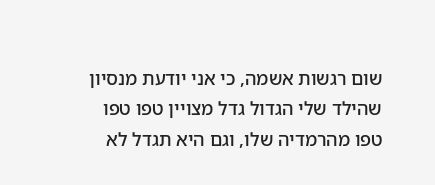שום רגשות אשמה, כי אני יודעת מנסיון שהילד שלי הגדול גדל מצויין טפו טפו טפו מהרמדיה שלו, וגם היא תגדל לא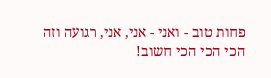פחות טוב - ואני - אני, אני, רגועה וזה הכי הכי הכי חשוב!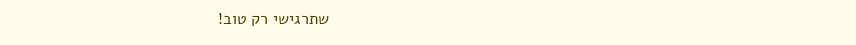שתרגישי רק טוב!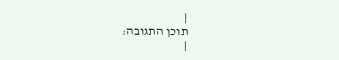|
תוכן התגובה:
|